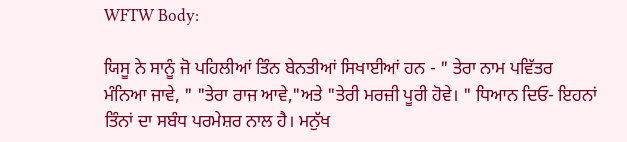WFTW Body:

ਯਿਸੂ ਨੇ ਸਾਨੂੰ ਜੋ ਪਹਿਲੀਆਂ ਤਿੰਨ ਬੇਨਤੀਆਂ ਸਿਖਾਈਆਂ ਹਨ - " ਤੇਰਾ ਨਾਮ ਪਵਿੱਤਰ ਮੰਨਿਆ ਜਾਵੇ, " "ਤੇਰਾ ਰਾਜ ਆਵੇ,"ਅਤੇ "ਤੇਰੀ ਮਰਜ਼ੀ ਪੂਰੀ ਹੋਵੇ। " ਧਿਆਨ ਦਿਓ- ਇਹਨਾਂ ਤਿੰਨਾਂ ਦਾ ਸਬੰਧ ਪਰਮੇਸ਼ਰ ਨਾਲ ਹੈ। ਮਨੁੱਖ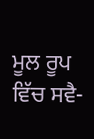ਮੂਲ ਰੂਪ ਵਿੱਚ ਸਵੈ-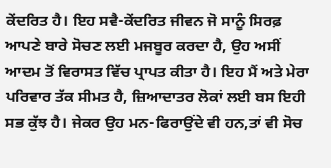ਕੇਂਦਰਿਤ ਹੈ। ਇਹ ਸਵੈ-ਕੇਂਦਰਿਤ ਜੀਵਨ ਜੋ ਸਾਨੂੰ ਸਿਰਫ਼ ਆਪਣੇ ਬਾਰੇ ਸੋਚਣ ਲਈ ਮਜਬੂਰ ਕਰਦਾ ਹੈ, ਉਹ ਅਸੀਂ ਆਦਮ ਤੋਂ ਵਿਰਾਸਤ ਵਿੱਚ ਪ੍ਰਾਪਤ ਕੀਤਾ ਹੈ। ਇਹ ਮੈਂ ਅਤੇ ਮੇਰਾ ਪਰਿਵਾਰ ਤੱਕ ਸੀਮਤ ਹੈ, ਜ਼ਿਆਦਾਤਰ ਲੋਕਾਂ ਲਈ ਬਸ ਇਹੀ ਸਭ ਕੁੱਝ ਹੈ। ਜੇਕਰ ਉਹ ਮਨ-ਫਿਰਾਉਂਦੇ ਵੀ ਹਨ,ਤਾਂ ਵੀ ਸੋਚ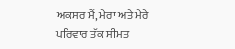ਅਕਸਰ ਮੈਂ, ਮੇਰਾ ਅਤੇ ਮੇਰੇ ਪਰਿਵਾਰ ਤੱਕ ਸੀਮਤ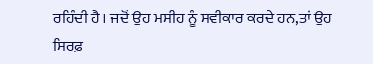ਰਹਿੰਦੀ ਹੈ। ਜਦੋਂ ਉਹ ਮਸੀਹ ਨੂੰ ਸਵੀਕਾਰ ਕਰਦੇ ਹਨ,ਤਾਂ ਉਹ ਸਿਰਫ਼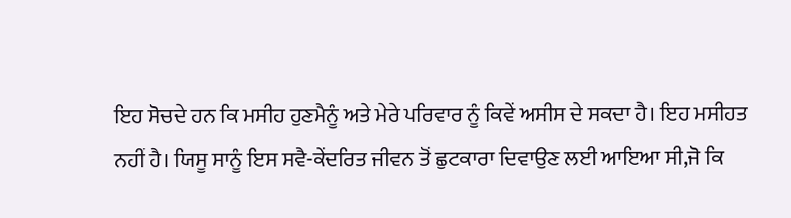ਇਹ ਸੋਚਦੇ ਹਨ ਕਿ ਮਸੀਹ ਹੁਣਮੈਨੂੰ ਅਤੇ ਮੇਰੇ ਪਰਿਵਾਰ ਨੂੰ ਕਿਵੇਂ ਅਸੀਸ ਦੇ ਸਕਦਾ ਹੈ। ਇਹ ਮਸੀਹਤ ਨਹੀਂ ਹੈ। ਯਿਸੂ ਸਾਨੂੰ ਇਸ ਸਵੈ-ਕੇਂਦਰਿਤ ਜੀਵਨ ਤੋਂ ਛੁਟਕਾਰਾ ਦਿਵਾਉਣ ਲਈ ਆਇਆ ਸੀ,ਜੋ ਕਿ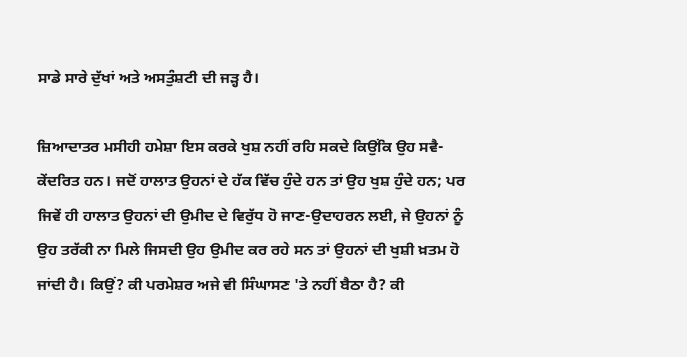ਸਾਡੇ ਸਾਰੇ ਦੁੱਖਾਂ ਅਤੇ ਅਸਤੁੰਸ਼ਟੀ ਦੀ ਜੜ੍ਹ ਹੈ।

ਜ਼ਿਆਦਾਤਰ ਮਸੀਹੀ ਹਮੇਸ਼ਾ ਇਸ ਕਰਕੇ ਖੁਸ਼ ਨਹੀਂ ਰਹਿ ਸਕਦੇ ਕਿਉਂਕਿ ਉਹ ਸਵੈ-ਕੇਂਦਰਿਤ ਹਨ। ਜਦੋਂ ਹਾਲਾਤ ਉਹਨਾਂ ਦੇ ਹੱਕ ਵਿੱਚ ਹੁੰਦੇ ਹਨ ਤਾਂ ਉਹ ਖੁਸ਼ ਹੁੰਦੇ ਹਨ; ਪਰ ਜਿਵੇਂ ਹੀ ਹਾਲਾਤ ਉਹਨਾਂ ਦੀ ਉਮੀਦ ਦੇ ਵਿਰੁੱਧ ਹੋ ਜਾਣ-ਉਦਾਹਰਨ ਲਈ, ਜੇ ਉਹਨਾਂ ਨੂੰ ਉਹ ਤਰੱਕੀ ਨਾ ਮਿਲੇ ਜਿਸਦੀ ਉਹ ਉਮੀਦ ਕਰ ਰਹੇ ਸਨ ਤਾਂ ਉਹਨਾਂ ਦੀ ਖੁਸ਼ੀ ਖ਼ਤਮ ਹੋ ਜਾਂਦੀ ਹੈ। ਕਿਉਂ? ਕੀ ਪਰਮੇਸ਼ਰ ਅਜੇ ਵੀ ਸਿੰਘਾਸਣ 'ਤੇ ਨਹੀਂ ਬੈਠਾ ਹੈ? ਕੀ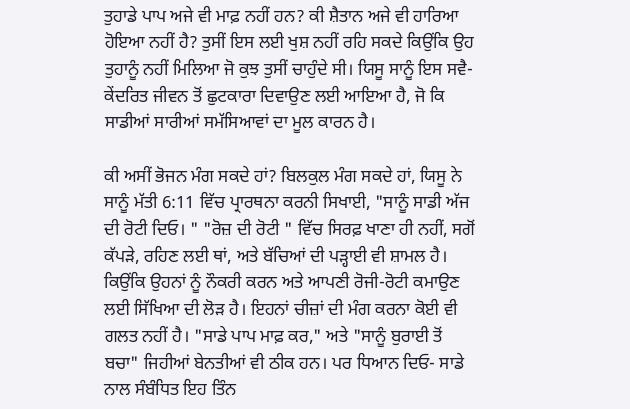ਤੁਹਾਡੇ ਪਾਪ ਅਜੇ ਵੀ ਮਾਫ਼ ਨਹੀਂ ਹਨ? ਕੀ ਸ਼ੈਤਾਨ ਅਜੇ ਵੀ ਹਾਰਿਆ ਹੋਇਆ ਨਹੀਂ ਹੈ? ਤੁਸੀਂ ਇਸ ਲਈ ਖੁਸ਼ ਨਹੀਂ ਰਹਿ ਸਕਦੇ ਕਿਉਂਕਿ ਉਹ ਤੁਹਾਨੂੰ ਨਹੀਂ ਮਿਲਿਆ ਜੋ ਕੁਝ ਤੁਸੀਂ ਚਾਹੁੰਦੇ ਸੀ। ਯਿਸੂ ਸਾਨੂੰ ਇਸ ਸਵੈ-ਕੇਂਦਰਿਤ ਜੀਵਨ ਤੋਂ ਛੁਟਕਾਰਾ ਦਿਵਾਉਣ ਲਈ ਆਇਆ ਹੈ, ਜੋ ਕਿ ਸਾਡੀਆਂ ਸਾਰੀਆਂ ਸਮੱਸਿਆਵਾਂ ਦਾ ਮੂਲ ਕਾਰਨ ਹੈ।

ਕੀ ਅਸੀਂ ਭੋਜਨ ਮੰਗ ਸਕਦੇ ਹਾਂ? ਬਿਲਕੁਲ ਮੰਗ ਸਕਦੇ ਹਾਂ, ਯਿਸੂ ਨੇ ਸਾਨੂੰ ਮੱਤੀ 6:11 ਵਿੱਚ ਪ੍ਰਾਰਥਨਾ ਕਰਨੀ ਸਿਖਾਈ, "ਸਾਨੂੰ ਸਾਡੀ ਅੱਜ ਦੀ ਰੋਟੀ ਦਿਓ। " "ਰੋਜ਼ ਦੀ ਰੋਟੀ " ਵਿੱਚ ਸਿਰਫ਼ ਖਾਣਾ ਹੀ ਨਹੀਂ, ਸਗੋਂ ਕੱਪੜੇ, ਰਹਿਣ ਲਈ ਥਾਂ, ਅਤੇ ਬੱਚਿਆਂ ਦੀ ਪੜ੍ਹਾਈ ਵੀ ਸ਼ਾਮਲ ਹੈ। ਕਿਉਂਕਿ ਉਹਨਾਂ ਨੂੰ ਨੌਕਰੀ ਕਰਨ ਅਤੇ ਆਪਣੀ ਰੋਜੀ-ਰੋਟੀ ਕਮਾਉਣ ਲਈ ਸਿੱਖਿਆ ਦੀ ਲੋੜ ਹੈ। ਇਹਨਾਂ ਚੀਜ਼ਾਂ ਦੀ ਮੰਗ ਕਰਨਾ ਕੋਈ ਵੀ ਗਲਤ ਨਹੀਂ ਹੈ। "ਸਾਡੇ ਪਾਪ ਮਾਫ਼ ਕਰ," ਅਤੇ "ਸਾਨੂੰ ਬੁਰਾਈ ਤੋਂ ਬਚਾ" ਜਿਹੀਆਂ ਬੇਨਤੀਆਂ ਵੀ ਠੀਕ ਹਨ। ਪਰ ਧਿਆਨ ਦਿਓ- ਸਾਡੇ ਨਾਲ ਸੰਬੰਧਿਤ ਇਹ ਤਿੰਨ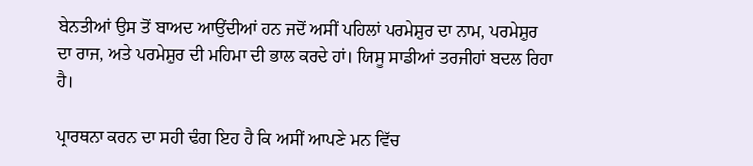ਬੇਨਤੀਆਂ ਉਸ ਤੋਂ ਬਾਅਦ ਆਉਂਦੀਆਂ ਹਨ ਜਦੋਂ ਅਸੀਂ ਪਹਿਲਾਂ ਪਰਮੇਸ਼ੁਰ ਦਾ ਨਾਮ, ਪਰਮੇਸ਼ੁਰ ਦਾ ਰਾਜ, ਅਤੇ ਪਰਮੇਸ਼ੁਰ ਦੀ ਮਹਿਮਾ ਦੀ ਭਾਲ ਕਰਦੇ ਹਾਂ। ਯਿਸੂ ਸਾਡੀਆਂ ਤਰਜੀਹਾਂ ਬਦਲ ਰਿਹਾ ਹੈ।

ਪ੍ਰਾਰਥਨਾ ਕਰਨ ਦਾ ਸਹੀ ਢੰਗ ਇਹ ਹੈ ਕਿ ਅਸੀਂ ਆਪਣੇ ਮਨ ਵਿੱਚ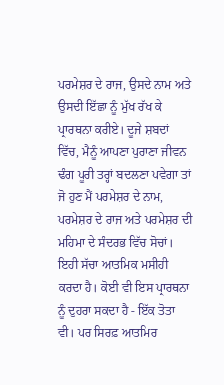ਪਰਮੇਸ਼ਰ ਦੇ ਰਾਜ, ਉਸਦੇ ਨਾਮ ਅਤੇ ਉਸਦੀ ਇੱਛਾ ਨੂੰ ਮੁੱਖ ਰੱਖ ਕੇ ਪ੍ਰਾਰਥਨਾ ਕਰੀਏ। ਦੂਜੇ ਸ਼ਬਦਾਂ ਵਿੱਚ, ਮੈਨੂੰ ਆਪਣਾ ਪੁਰਾਣਾ ਜੀਵਨ ਢੰਗ ਪੂਰੀ ਤਰ੍ਹਾਂ ਬਦਲਣਾ ਪਵੇਗਾ ਤਾਂ ਜੋ ਹੁਣ ਮੈਂ ਪਰਮੇਸ਼ਰ ਦੇ ਨਾਮ, ਪਰਮੇਸ਼ਰ ਦੇ ਰਾਜ ਅਤੇ ਪਰਮੇਸ਼ਰ ਦੀ ਮਹਿਮਾ ਦੇ ਸੰਦਰਭ ਵਿੱਚ ਸੋਚਾਂ। ਇਹੀ ਸੱਚਾ ਆਤਮਿਕ ਮਸੀਹੀ ਕਰਦਾ ਹੈ। ਕੋਈ ਵੀ ਇਸ ਪ੍ਰਾਰਥਨਾ ਨੂੰ ਦੁਹਰਾ ਸਕਦਾ ਹੈ - ਇੱਕ ਤੋਤਾ ਵੀ। ਪਰ ਸਿਰਫ਼ ਆਤਮਿਰ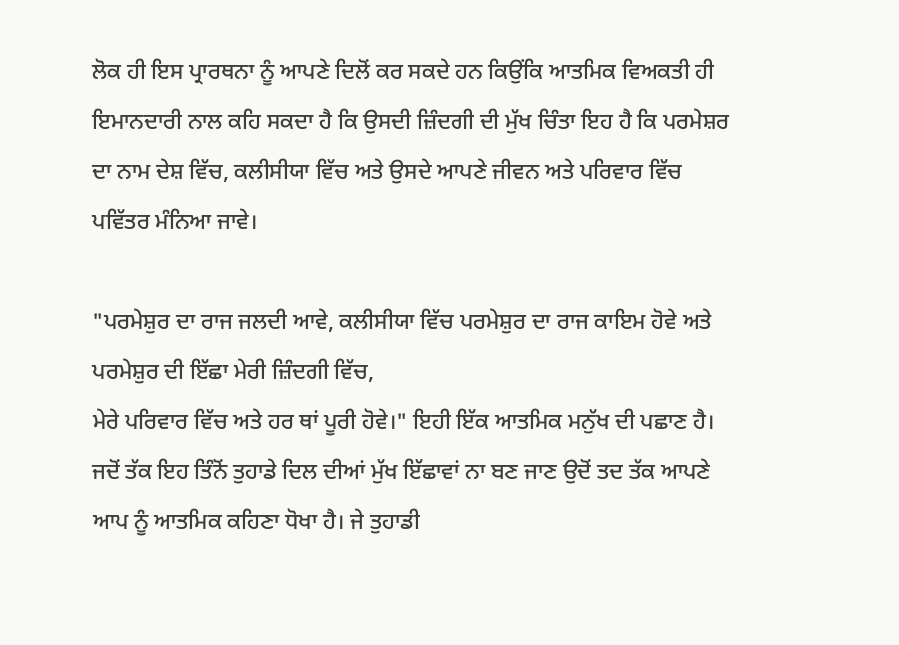ਲੋਕ ਹੀ ਇਸ ਪ੍ਰਾਰਥਨਾ ਨੂੰ ਆਪਣੇ ਦਿਲੋਂ ਕਰ ਸਕਦੇ ਹਨ ਕਿਉਂਕਿ ਆਤਮਿਕ ਵਿਅਕਤੀ ਹੀ ਇਮਾਨਦਾਰੀ ਨਾਲ ਕਹਿ ਸਕਦਾ ਹੈ ਕਿ ਉਸਦੀ ਜ਼ਿੰਦਗੀ ਦੀ ਮੁੱਖ ਚਿੰਤਾ ਇਹ ਹੈ ਕਿ ਪਰਮੇਸ਼ਰ ਦਾ ਨਾਮ ਦੇਸ਼ ਵਿੱਚ, ਕਲੀਸੀਯਾ ਵਿੱਚ ਅਤੇ ਉਸਦੇ ਆਪਣੇ ਜੀਵਨ ਅਤੇ ਪਰਿਵਾਰ ਵਿੱਚ ਪਵਿੱਤਰ ਮੰਨਿਆ ਜਾਵੇ।

"ਪਰਮੇਸ਼ੁਰ ਦਾ ਰਾਜ ਜਲਦੀ ਆਵੇ, ਕਲੀਸੀਯਾ ਵਿੱਚ ਪਰਮੇਸ਼ੁਰ ਦਾ ਰਾਜ ਕਾਇਮ ਹੋਵੇ ਅਤੇ ਪਰਮੇਸ਼ੁਰ ਦੀ ਇੱਛਾ ਮੇਰੀ ਜ਼ਿੰਦਗੀ ਵਿੱਚ,
ਮੇਰੇ ਪਰਿਵਾਰ ਵਿੱਚ ਅਤੇ ਹਰ ਥਾਂ ਪੂਰੀ ਹੋਵੇ।" ਇਹੀ ਇੱਕ ਆਤਮਿਕ ਮਨੁੱਖ ਦੀ ਪਛਾਣ ਹੈ। ਜਦੋਂ ਤੱਕ ਇਹ ਤਿੰਨੋਂ ਤੁਹਾਡੇ ਦਿਲ ਦੀਆਂ ਮੁੱਖ ਇੱਛਾਵਾਂ ਨਾ ਬਣ ਜਾਣ ਉਦੋਂ ਤਦ ਤੱਕ ਆਪਣੇ ਆਪ ਨੂੰ ਆਤਮਿਕ ਕਹਿਣਾ ਧੋਖਾ ਹੈ। ਜੇ ਤੁਹਾਡੀ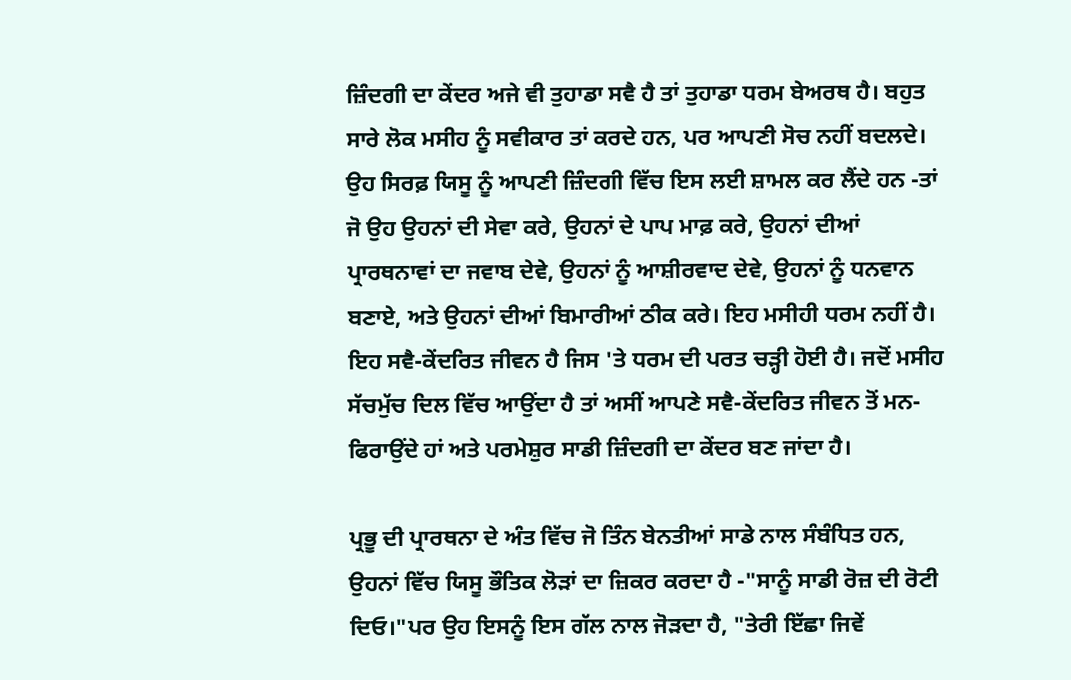ਜ਼ਿੰਦਗੀ ਦਾ ਕੇਂਦਰ ਅਜੇ ਵੀ ਤੁਹਾਡਾ ਸਵੈ ਹੈ ਤਾਂ ਤੁਹਾਡਾ ਧਰਮ ਬੇਅਰਥ ਹੈ। ਬਹੁਤ ਸਾਰੇ ਲੋਕ ਮਸੀਹ ਨੂੰ ਸਵੀਕਾਰ ਤਾਂ ਕਰਦੇ ਹਨ, ਪਰ ਆਪਣੀ ਸੋਚ ਨਹੀਂ ਬਦਲਦੇ।
ਉਹ ਸਿਰਫ਼ ਯਿਸੂ ਨੂੰ ਆਪਣੀ ਜ਼ਿੰਦਗੀ ਵਿੱਚ ਇਸ ਲਈ ਸ਼ਾਮਲ ਕਰ ਲੈਂਦੇ ਹਨ -ਤਾਂ ਜੋ ਉਹ ਉਹਨਾਂ ਦੀ ਸੇਵਾ ਕਰੇ, ਉਹਨਾਂ ਦੇ ਪਾਪ ਮਾਫ਼ ਕਰੇ, ਉਹਨਾਂ ਦੀਆਂ ਪ੍ਰਾਰਥਨਾਵਾਂ ਦਾ ਜਵਾਬ ਦੇਵੇ, ਉਹਨਾਂ ਨੂੰ ਆਸ਼ੀਰਵਾਦ ਦੇਵੇ, ਉਹਨਾਂ ਨੂੰ ਧਨਵਾਨ ਬਣਾਏ, ਅਤੇ ਉਹਨਾਂ ਦੀਆਂ ਬਿਮਾਰੀਆਂ ਠੀਕ ਕਰੇ। ਇਹ ਮਸੀਹੀ ਧਰਮ ਨਹੀਂ ਹੈ। ਇਹ ਸਵੈ-ਕੇਂਦਰਿਤ ਜੀਵਨ ਹੈ ਜਿਸ 'ਤੇ ਧਰਮ ਦੀ ਪਰਤ ਚੜ੍ਹੀ ਹੋਈ ਹੈ। ਜਦੋਂ ਮਸੀਹ ਸੱਚਮੁੱਚ ਦਿਲ ਵਿੱਚ ਆਉਂਦਾ ਹੈ ਤਾਂ ਅਸੀਂ ਆਪਣੇ ਸਵੈ-ਕੇਂਦਰਿਤ ਜੀਵਨ ਤੋਂ ਮਨ-ਫਿਰਾਉਂਦੇ ਹਾਂ ਅਤੇ ਪਰਮੇਸ਼ੁਰ ਸਾਡੀ ਜ਼ਿੰਦਗੀ ਦਾ ਕੇਂਦਰ ਬਣ ਜਾਂਦਾ ਹੈ।

ਪ੍ਰਭੂ ਦੀ ਪ੍ਰਾਰਥਨਾ ਦੇ ਅੰਤ ਵਿੱਚ ਜੋ ਤਿੰਨ ਬੇਨਤੀਆਂ ਸਾਡੇ ਨਾਲ ਸੰਬੰਧਿਤ ਹਨ, ਉਹਨਾਂ ਵਿੱਚ ਯਿਸੂ ਭੌਤਿਕ ਲੋੜਾਂ ਦਾ ਜ਼ਿਕਰ ਕਰਦਾ ਹੈ -"ਸਾਨੂੰ ਸਾਡੀ ਰੋਜ਼ ਦੀ ਰੋਟੀ ਦਿਓ।"ਪਰ ਉਹ ਇਸਨੂੰ ਇਸ ਗੱਲ ਨਾਲ ਜੋੜਦਾ ਹੈ, "ਤੇਰੀ ਇੱਛਾ ਜਿਵੇਂ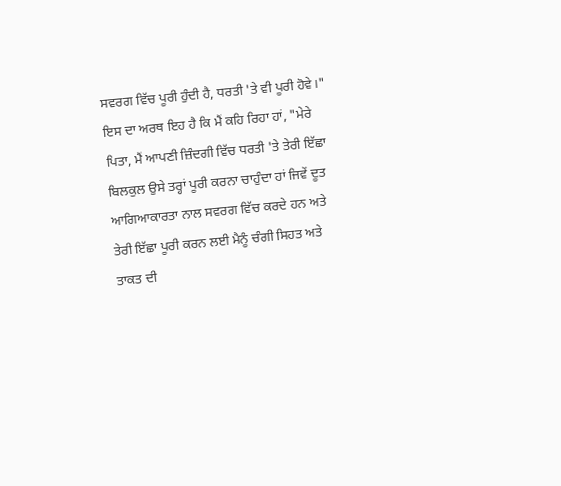ਸਵਰਗ ਵਿੱਚ ਪੂਰੀ ਹੁੰਦੀ ਹੈ, ਧਰਤੀ 'ਤੇ ਵੀ ਪੂਰੀ ਹੋਵੇ।" ਇਸ ਦਾ ਅਰਥ ਇਹ ਹੈ ਕਿ ਮੈਂ ਕਹਿ ਰਿਹਾ ਹਾਂ, "ਮੇਰੇ ਪਿਤਾ, ਮੈਂ ਆਪਣੀ ਜ਼ਿੰਦਗੀ ਵਿੱਚ ਧਰਤੀ 'ਤੇ ਤੇਰੀ ਇੱਛਾ ਬਿਲਕੁਲ ਉਸੇ ਤਰ੍ਹਾਂ ਪੂਰੀ ਕਰਨਾ ਚਾਹੁੰਦਾ ਹਾਂ ਜਿਵੇਂ ਦੂਤ ਆਗਿਆਕਾਰਤਾ ਨਾਲ ਸਵਰਗ ਵਿੱਚ ਕਰਦੇ ਹਨ ਅਤੇ ਤੇਰੀ ਇੱਛਾ ਪੂਰੀ ਕਰਨ ਲਈ ਮੈਨੂੰ ਚੰਗੀ ਸਿਹਤ ਅਤੇ ਤਾਕਤ ਦੀ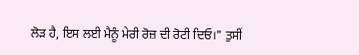ਲੋੜ ਹੈ, ਇਸ ਲਈ ਮੈਨੂੰ ਮੇਰੀ ਰੋਜ਼ ਦੀ ਰੋਟੀ ਦਿਓ।" ਤੁਸੀਂ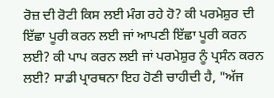ਰੋਜ਼ ਦੀ ਰੋਟੀ ਕਿਸ ਲਈ ਮੰਗ ਰਹੇ ਹੋ? ਕੀ ਪਰਮੇਸ਼ੁਰ ਦੀ ਇੱਛਾ ਪੂਰੀ ਕਰਨ ਲਈ ਜਾਂ ਆਪਣੀ ਇੱਛਾ ਪੂਰੀ ਕਰਨ ਲਈ? ਕੀ ਪਾਪ ਕਰਨ ਲਈ ਜਾਂ ਪਰਮੇਸ਼ੁਰ ਨੂੰ ਪ੍ਰਸੰਨ ਕਰਨ ਲਈ? ਸਾਡੀ ਪ੍ਰਾਰਥਨਾ ਇਹ ਹੋਣੀ ਚਾਹੀਦੀ ਹੈ, "ਅੱਜ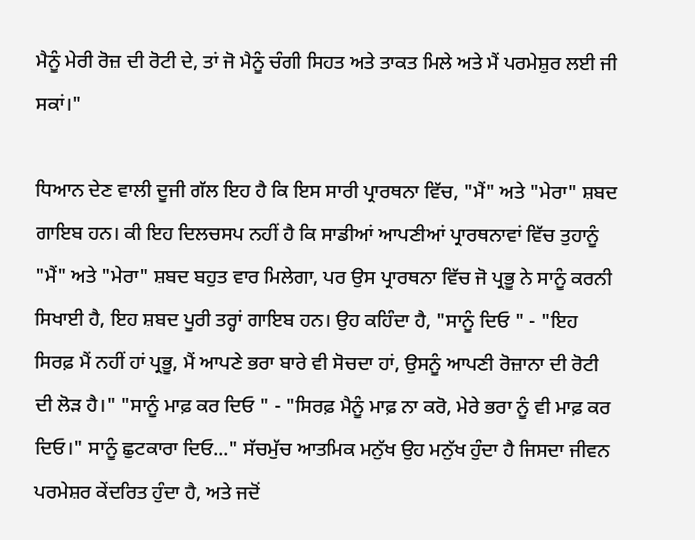ਮੈਨੂੰ ਮੇਰੀ ਰੋਜ਼ ਦੀ ਰੋਟੀ ਦੇ, ਤਾਂ ਜੋ ਮੈਨੂੰ ਚੰਗੀ ਸਿਹਤ ਅਤੇ ਤਾਕਤ ਮਿਲੇ ਅਤੇ ਮੈਂ ਪਰਮੇਸ਼ੁਰ ਲਈ ਜੀ ਸਕਾਂ।"

ਧਿਆਨ ਦੇਣ ਵਾਲੀ ਦੂਜੀ ਗੱਲ ਇਹ ਹੈ ਕਿ ਇਸ ਸਾਰੀ ਪ੍ਰਾਰਥਨਾ ਵਿੱਚ, "ਮੈਂ" ਅਤੇ "ਮੇਰਾ" ਸ਼ਬਦ ਗਾਇਬ ਹਨ। ਕੀ ਇਹ ਦਿਲਚਸਪ ਨਹੀਂ ਹੈ ਕਿ ਸਾਡੀਆਂ ਆਪਣੀਆਂ ਪ੍ਰਾਰਥਨਾਵਾਂ ਵਿੱਚ ਤੁਹਾਨੂੰ "ਮੈਂ" ਅਤੇ "ਮੇਰਾ" ਸ਼ਬਦ ਬਹੁਤ ਵਾਰ ਮਿਲੇਗਾ, ਪਰ ਉਸ ਪ੍ਰਾਰਥਨਾ ਵਿੱਚ ਜੋ ਪ੍ਰਭੂ ਨੇ ਸਾਨੂੰ ਕਰਨੀ ਸਿਖਾਈ ਹੈ, ਇਹ ਸ਼ਬਦ ਪੂਰੀ ਤਰ੍ਹਾਂ ਗਾਇਬ ਹਨ। ਉਹ ਕਹਿੰਦਾ ਹੈ, "ਸਾਨੂੰ ਦਿਓ " - "ਇਹ ਸਿਰਫ਼ ਮੈਂ ਨਹੀਂ ਹਾਂ ਪ੍ਰਭੂ, ਮੈਂ ਆਪਣੇ ਭਰਾ ਬਾਰੇ ਵੀ ਸੋਚਦਾ ਹਾਂ, ਉਸਨੂੰ ਆਪਣੀ ਰੋਜ਼ਾਨਾ ਦੀ ਰੋਟੀ ਦੀ ਲੋੜ ਹੈ।" "ਸਾਨੂੰ ਮਾਫ਼ ਕਰ ਦਿਓ " - "ਸਿਰਫ਼ ਮੈਨੂੰ ਮਾਫ਼ ਨਾ ਕਰੋ, ਮੇਰੇ ਭਰਾ ਨੂੰ ਵੀ ਮਾਫ਼ ਕਰ ਦਿਓ।" ਸਾਨੂੰ ਛੁਟਕਾਰਾ ਦਿਓ..." ਸੱਚਮੁੱਚ ਆਤਮਿਕ ਮਨੁੱਖ ਉਹ ਮਨੁੱਖ ਹੁੰਦਾ ਹੈ ਜਿਸਦਾ ਜੀਵਨ ਪਰਮੇਸ਼ਰ ਕੇਂਦਰਿਤ ਹੁੰਦਾ ਹੈ, ਅਤੇ ਜਦੋਂ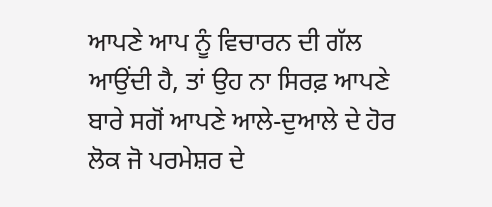ਆਪਣੇ ਆਪ ਨੂੰ ਵਿਚਾਰਨ ਦੀ ਗੱਲ ਆਉਂਦੀ ਹੈ, ਤਾਂ ਉਹ ਨਾ ਸਿਰਫ਼ ਆਪਣੇ ਬਾਰੇ ਸਗੋਂ ਆਪਣੇ ਆਲੇ-ਦੁਆਲੇ ਦੇ ਹੋਰ ਲੋਕ ਜੋ ਪਰਮੇਸ਼ਰ ਦੇ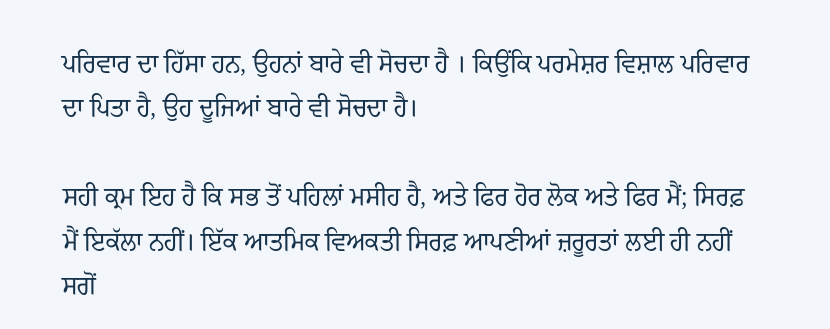ਪਰਿਵਾਰ ਦਾ ਹਿੱਸਾ ਹਨ, ਉਹਨਾਂ ਬਾਰੇ ਵੀ ਸੋਚਦਾ ਹੈ । ਕਿਉਂਕਿ ਪਰਮੇਸ਼ਰ ਵਿਸ਼ਾਲ ਪਰਿਵਾਰ ਦਾ ਪਿਤਾ ਹੈ, ਉਹ ਦੂਜਿਆਂ ਬਾਰੇ ਵੀ ਸੋਚਦਾ ਹੈ।

ਸਹੀ ਕ੍ਰਮ ਇਹ ਹੈ ਕਿ ਸਭ ਤੋਂ ਪਹਿਲਾਂ ਮਸੀਹ ਹੈ, ਅਤੇ ਫਿਰ ਹੋਰ ਲੋਕ ਅਤੇ ਫਿਰ ਮੈਂ; ਸਿਰਫ਼ ਮੈਂ ਇਕੱਲਾ ਨਹੀਂ। ਇੱਕ ਆਤਮਿਕ ਵਿਅਕਤੀ ਸਿਰਫ਼ ਆਪਣੀਆਂ ਜ਼ਰੂਰਤਾਂ ਲਈ ਹੀ ਨਹੀਂ ਸਗੋਂ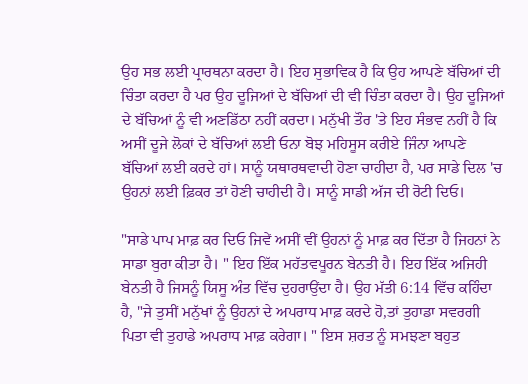ਉਹ ਸਭ ਲਈ ਪ੍ਰਾਰਥਨਾ ਕਰਦਾ ਹੈ। ਇਹ ਸੁਭਾਵਿਕ ਹੈ ਕਿ ਉਹ ਆਪਣੇ ਬੱਚਿਆਂ ਦੀ ਚਿੰਤਾ ਕਰਦਾ ਹੈ ਪਰ ਉਹ ਦੂਜਿਆਂ ਦੇ ਬੱਚਿਆਂ ਦੀ ਵੀ ਚਿੰਤਾ ਕਰਦਾ ਹੈ। ਉਹ ਦੂਜਿਆਂ ਦੇ ਬੱਚਿਆਂ ਨੂੰ ਵੀ ਅਣਡਿੱਠਾ ਨਹੀਂ ਕਰਦਾ। ਮਨੁੱਖੀ ਤੌਰ 'ਤੇ ਇਹ ਸੰਭਵ ਨਹੀਂ ਹੈ ਕਿ ਅਸੀਂ ਦੂਜੇ ਲੋਕਾਂ ਦੇ ਬੱਚਿਆਂ ਲਈ ਓਨਾ ਬੋਝ ਮਹਿਸੂਸ ਕਰੀਏ ਜਿੰਨਾ ਆਪਣੇ ਬੱਚਿਆਂ ਲਈ ਕਰਦੇ ਹਾਂ। ਸਾਨੂੰ ਯਥਾਰਥਵਾਦੀ ਹੋਣਾ ਚਾਹੀਦਾ ਹੈ, ਪਰ ਸਾਡੇ ਦਿਲ 'ਚ ਉਹਨਾਂ ਲਈ ਫ਼ਿਕਰ ਤਾਂ ਹੋਣੀ ਚਾਹੀਦੀ ਹੈ। ਸਾਨੂੰ ਸਾਡੀ ਅੱਜ ਦੀ ਰੋਟੀ ਦਿਓ।

"ਸਾਡੇ ਪਾਪ ਮਾਫ਼ ਕਰ ਦਿਓ ਜਿਵੇਂ ਅਸੀਂ ਵੀਂ ਉਹਨਾਂ ਨੂੰ ਮਾਫ਼ ਕਰ ਦਿੱਤਾ ਹੈ ਜਿਹਨਾਂ ਨੇ ਸਾਡਾ ਬੁਰਾ ਕੀਤਾ ਹੈ। " ਇਹ ਇੱਕ ਮਹੱਤਵਪੂਰਨ ਬੇਨਤੀ ਹੈ। ਇਹ ਇੱਕ ਅਜਿਹੀ ਬੇਨਤੀ ਹੈ ਜਿਸਨੂੰ ਯਿਸੂ ਅੰਤ ਵਿੱਚ ਦੁਹਰਾਉਂਦਾ ਹੈ। ਉਹ ਮੱਤੀ 6:14 ਵਿੱਚ ਕਹਿੰਦਾ ਹੈ, "ਜੇ ਤੁਸੀਂ ਮਨੁੱਖਾਂ ਨੂੰ ਉਹਨਾਂ ਦੇ ਅਪਰਾਧ ਮਾਫ਼ ਕਰਦੇ ਹੋ,ਤਾਂ ਤੁਹਾਡਾ ਸਵਰਗੀ ਪਿਤਾ ਵੀ ਤੁਹਾਡੇ ਅਪਰਾਧ ਮਾਫ਼ ਕਰੇਗਾ। " ਇਸ ਸ਼ਰਤ ਨੂੰ ਸਮਝਣਾ ਬਹੁਤ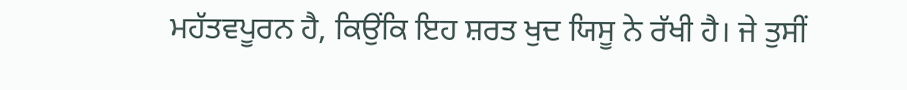ਮਹੱਤਵਪੂਰਨ ਹੈ, ਕਿਉਂਕਿ ਇਹ ਸ਼ਰਤ ਖੁਦ ਯਿਸੂ ਨੇ ਰੱਖੀ ਹੈ। ਜੇ ਤੁਸੀਂ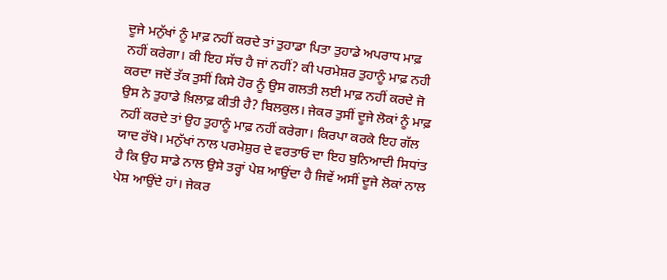ਦੂਜੇ ਮਨੁੱਖਾਂ ਨੂੰ ਮਾਫ਼ ਨਹੀਂ ਕਰਦੇ ਤਾਂ ਤੁਹਾਡਾ ਪਿਤਾ ਤੁਹਾਡੇ ਅਪਰਾਧ ਮਾਫ਼ ਨਹੀਂ ਕਰੇਗਾ। ਕੀ ਇਹ ਸੱਚ ਹੈ ਜਾਂ ਨਹੀਂ? ਕੀ ਪਰਮੇਸ਼ਰ ਤੁਹਾਨੂੰ ਮਾਫ਼ ਨਹੀ ਕਰਦਾ ਜਦੋਂ ਤੱਕ ਤੁਸੀਂ ਕਿਸੇ ਹੋਰ ਨੂੰ ਉਸ ਗਲਤੀ ਲਈ ਮਾਫ਼ ਨਹੀਂ ਕਰਦੇ ਜੋ ਉਸ ਨੇ ਤੁਹਾਡੇ ਖ਼ਿਲਾਫ਼ ਕੀਤੀ ਹੈ? ਬਿਲਕੁਲ। ਜੇਕਰ ਤੁਸੀਂ ਦੂਜੇ ਲੋਕਾਂ ਨੂੰ ਮਾਫ਼ ਨਹੀਂ ਕਰਦੇ ਤਾਂ ਉਹ ਤੁਹਾਨੂੰ ਮਾਫ਼ ਨਹੀਂ ਕਰੇਗਾ। ਕਿਰਪਾ ਕਰਕੇ ਇਹ ਗੱਲ ਯਾਦ ਰੱਖੋ। ਮਨੁੱਖਾਂ ਨਾਲ ਪਰਮੇਸ਼ੁਰ ਦੇ ਵਰਤਾਓ ਦਾ ਇਹ ਬੁਨਿਆਦੀ ਸਿਧਾਂਤ ਹੈ ਕਿ ਉਹ ਸਾਡੇ ਨਾਲ ਉਸੇ ਤਰ੍ਹਾਂ ਪੇਸ਼ ਆਉਂਦਾ ਹੈ ਜਿਵੇਂ ਅਸੀਂ ਦੂਜੇ ਲੋਕਾਂ ਨਾਲ ਪੇਸ਼ ਆਉਂਦੇ ਹਾਂ। ਜੇਕਰ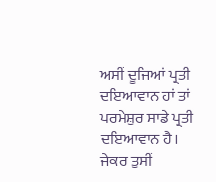ਅਸੀਂ ਦੂਜਿਆਂ ਪ੍ਰਤੀ ਦਇਆਵਾਨ ਹਾਂ ਤਾਂ ਪਰਮੇਸ਼ੁਰ ਸਾਡੇ ਪ੍ਰਤੀ ਦਇਆਵਾਨ ਹੈ। ਜੇਕਰ ਤੁਸੀਂ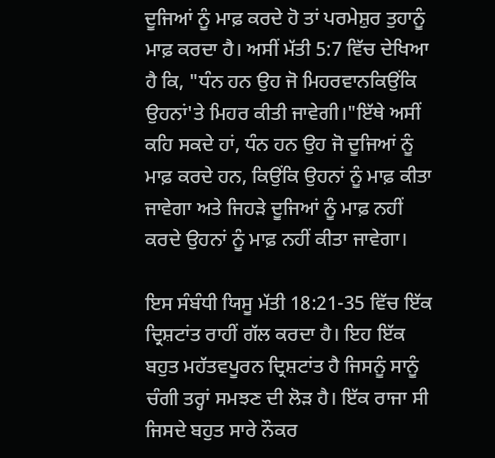ਦੂਜਿਆਂ ਨੂੰ ਮਾਫ਼ ਕਰਦੇ ਹੋ ਤਾਂ ਪਰਮੇਸ਼ੁਰ ਤੁਹਾਨੂੰ ਮਾਫ਼ ਕਰਦਾ ਹੈ। ਅਸੀਂ ਮੱਤੀ 5:7 ਵਿੱਚ ਦੇਖਿਆ ਹੈ ਕਿ, "ਧੰਨ ਹਨ ਉਹ ਜੋ ਮਿਹਰਵਾਨਕਿਉਂਕਿ ਉਹਨਾਂ'ਤੇ ਮਿਹਰ ਕੀਤੀ ਜਾਵੇਗੀ।"ਇੱਥੇ ਅਸੀਂ ਕਹਿ ਸਕਦੇ ਹਾਂ, ਧੰਨ ਹਨ ਉਹ ਜੋ ਦੂਜਿਆਂ ਨੂੰ ਮਾਫ਼ ਕਰਦੇ ਹਨ, ਕਿਉਂਕਿ ਉਹਨਾਂ ਨੂੰ ਮਾਫ਼ ਕੀਤਾ ਜਾਵੇਗਾ ਅਤੇ ਜਿਹੜੇ ਦੂਜਿਆਂ ਨੂੰ ਮਾਫ਼ ਨਹੀਂ ਕਰਦੇ ਉਹਨਾਂ ਨੂੰ ਮਾਫ਼ ਨਹੀਂ ਕੀਤਾ ਜਾਵੇਗਾ।

ਇਸ ਸੰਬੰਧੀ ਯਿਸੂ ਮੱਤੀ 18:21-35 ਵਿੱਚ ਇੱਕ ਦ੍ਰਿਸ਼ਟਾਂਤ ਰਾਹੀਂ ਗੱਲ ਕਰਦਾ ਹੈ। ਇਹ ਇੱਕ ਬਹੁਤ ਮਹੱਤਵਪੂਰਨ ਦ੍ਰਿਸ਼ਟਾਂਤ ਹੈ ਜਿਸਨੂੰ ਸਾਨੂੰ ਚੰਗੀ ਤਰ੍ਹਾਂ ਸਮਝਣ ਦੀ ਲੋੜ ਹੈ। ਇੱਕ ਰਾਜਾ ਸੀ ਜਿਸਦੇ ਬਹੁਤ ਸਾਰੇ ਨੌਕਰ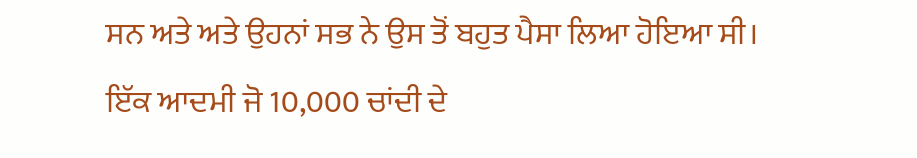ਸਨ ਅਤੇ ਅਤੇ ਉਹਨਾਂ ਸਭ ਨੇ ਉਸ ਤੋਂ ਬਹੁਤ ਪੈਸਾ ਲਿਆ ਹੋਇਆ ਸੀ। ਇੱਕ ਆਦਮੀ ਜੋ 10,000 ਚਾਂਦੀ ਦੇ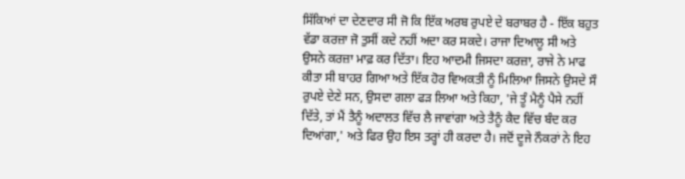ਸਿੱਕਿਆਂ ਦਾ ਦੇਣਦਾਰ ਸੀ ਜੋ ਕਿ ਇੱਕ ਅਰਬ ਰੁਪਏ ਦੇ ਬਰਾਬਰ ਹੈ - ਇੱਕ ਬਹੁਤ ਵੱਡਾ ਕਰਜ਼ਾ ਜੋ ਤੁਸੀਂ ਕਦੇ ਨਹੀਂ ਅਦਾ ਕਰ ਸਕਦੇ। ਰਾਜਾ ਦਿਆਲੂ ਸੀ ਅਤੇ ਉਸਨੇ ਕਰਜ਼ਾ ਮਾਫ਼ ਕਰ ਦਿੱਤਾ। ਇਹ ਆਦਮੀ ਜਿਸਦਾ ਕਰਜ਼ਾ, ਰਾਜੇ ਨੇ ਮਾਫ ਕੀਤਾ ਸੀ ਬਾਹਰ ਗਿਆ ਅਤੇ ਇੱਕ ਹੋਰ ਵਿਅਕਤੀ ਨੂੰ ਮਿਲਿਆ ਜਿਸਨੇ ਉਸਦੇ ਸੌ ਰੁਪਏ ਦੇਣੇ ਸਨ, ਉਸਦਾ ਗਲਾ ਫੜ ਲਿਆ ਅਤੇ ਕਿਹਾ, 'ਜੇ ਤੂੰ ਮੈਨੂੰ ਪੈਸੇ ਨਹੀਂ ਦਿੱਤੇ, ਤਾਂ ਮੈਂ ਤੈਨੂੰ ਅਦਾਲਤ ਵਿੱਚ ਲੈ ਜਾਵਾਂਗਾ ਅਤੇ ਤੈਨੂੰ ਕੈਦ ਵਿੱਚ ਬੰਦ ਕਰ ਦਿਆਂਗਾ,' ਅਤੇ ਫਿਰ ਉਹ ਇਸ ਤਰ੍ਹਾਂ ਹੀ ਕਰਦਾ ਹੈ। ਜਦੋਂ ਦੂਜੇ ਨੌਕਰਾਂ ਨੇ ਇਹ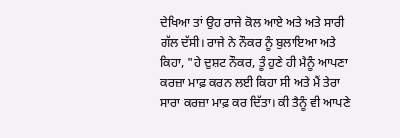ਦੇਖਿਆ ਤਾਂ ਉਹ ਰਾਜੇ ਕੋਲ ਆਏ ਅਤੇ ਅਤੇ ਸਾਰੀ ਗੱਲ ਦੱਸੀ। ਰਾਜੇ ਨੇ ਨੌਕਰ ਨੂੰ ਬੁਲਾਇਆ ਅਤੇ ਕਿਹਾ, "ਹੇ ਦੁਸ਼ਟ ਨੌਕਰ, ਤੂੰ ਹੁਣੇ ਹੀ ਮੈਨੂੰ ਆਪਣਾ ਕਰਜ਼ਾ ਮਾਫ਼ ਕਰਨ ਲਈ ਕਿਹਾ ਸੀ ਅਤੇ ਮੈਂ ਤੇਰਾ ਸਾਰਾ ਕਰਜ਼ਾ ਮਾਫ਼ ਕਰ ਦਿੱਤਾ। ਕੀ ਤੈਨੂੰ ਵੀ ਆਪਣੇ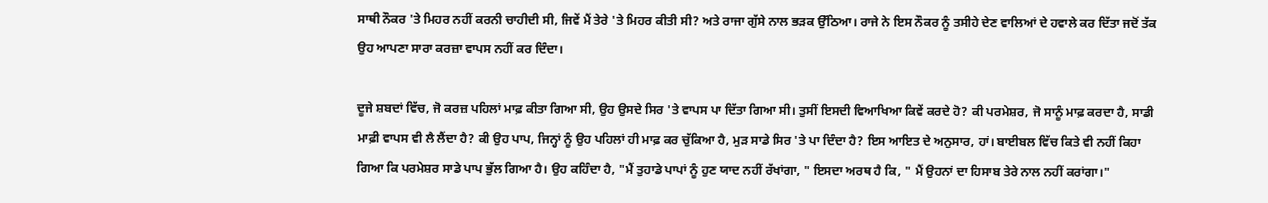ਸਾਥੀ ਨੌਕਰ 'ਤੇ ਮਿਹਰ ਨਹੀਂ ਕਰਨੀ ਚਾਹੀਦੀ ਸੀ, ਜਿਵੇਂ ਮੈਂ ਤੇਰੇ 'ਤੇ ਮਿਹਰ ਕੀਤੀ ਸੀ? ਅਤੇ ਰਾਜਾ ਗੁੱਸੇ ਨਾਲ ਭੜਕ ਉੱਠਿਆ। ਰਾਜੇ ਨੇ ਇਸ ਨੌਕਰ ਨੂੰ ਤਸੀਹੇ ਦੇਣ ਵਾਲਿਆਂ ਦੇ ਹਵਾਲੇ ਕਰ ਦਿੱਤਾ ਜਦੋਂ ਤੱਕ ਉਹ ਆਪਣਾ ਸਾਰਾ ਕਰਜ਼ਾ ਵਾਪਸ ਨਹੀਂ ਕਰ ਦਿੰਦਾ।

ਦੂਜੇ ਸ਼ਬਦਾਂ ਵਿੱਚ, ਜੋ ਕਰਜ਼ ਪਹਿਲਾਂ ਮਾਫ਼ ਕੀਤਾ ਗਿਆ ਸੀ, ਉਹ ਉਸਦੇ ਸਿਰ 'ਤੇ ਵਾਪਸ ਪਾ ਦਿੱਤਾ ਗਿਆ ਸੀ। ਤੁਸੀਂ ਇਸਦੀ ਵਿਆਖਿਆ ਕਿਵੇਂ ਕਰਦੇ ਹੋ? ਕੀ ਪਰਮੇਸ਼ਰ, ਜੋ ਸਾਨੂੰ ਮਾਫ਼ ਕਰਦਾ ਹੈ, ਸਾਡੀ ਮਾਫ਼ੀ ਵਾਪਸ ਵੀ ਲੈ ਲੈਂਦਾ ਹੈ? ਕੀ ਉਹ ਪਾਪ, ਜਿਨ੍ਹਾਂ ਨੂੰ ਉਹ ਪਹਿਲਾਂ ਹੀ ਮਾਫ਼ ਕਰ ਚੁੱਕਿਆ ਹੈ, ਮੁੜ ਸਾਡੇ ਸਿਰ 'ਤੇ ਪਾ ਦਿੰਦਾ ਹੈ? ਇਸ ਆਇਤ ਦੇ ਅਨੁਸਾਰ, ਹਾਂ। ਬਾਈਬਲ ਵਿੱਚ ਕਿਤੇ ਵੀ ਨਹੀਂ ਕਿਹਾ ਗਿਆ ਕਿ ਪਰਮੇਸ਼ਰ ਸਾਡੇ ਪਾਪ ਭੁੱਲ ਗਿਆ ਹੈ। ਉਹ ਕਹਿੰਦਾ ਹੈ, "ਮੈਂ ਤੁਹਾਡੇ ਪਾਪਾਂ ਨੂੰ ਹੁਣ ਯਾਦ ਨਹੀਂ ਰੱਖਾਂਗਾ, " ਇਸਦਾ ਅਰਥ ਹੈ ਕਿ, " ਮੈਂ ਉਹਨਾਂ ਦਾ ਹਿਸਾਬ ਤੇਰੇ ਨਾਲ ਨਹੀਂ ਕਰਾਂਗਾ।"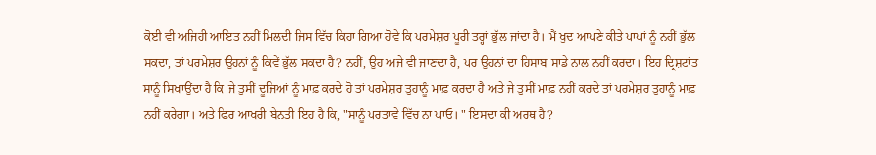ਕੋਈ ਵੀ ਅਜਿਹੀ ਆਇਤ ਨਹੀਂ ਮਿਲਦੀ ਜਿਸ ਵਿੱਚ ਕਿਹਾ ਗਿਆ ਹੋਵੇ ਕਿ ਪਰਮੇਸ਼ਰ ਪੂਰੀ ਤਰ੍ਹਾਂ ਭੁੱਲ ਜਾਂਦਾ ਹੈ। ਮੈਂ ਖੁਦ ਆਪਣੇ ਕੀਤੇ ਪਾਪਾਂ ਨੂੰ ਨਹੀਂ ਭੁੱਲ ਸਕਦਾ, ਤਾਂ ਪਰਮੇਸ਼ਰ ਉਹਨਾਂ ਨੂੰ ਕਿਵੇਂ ਭੁੱਲ ਸਕਦਾ ਹੈ? ਨਹੀਂ, ਉਹ ਅਜੇ ਵੀ ਜਾਣਦਾ ਹੈ, ਪਰ ਉਹਨਾਂ ਦਾ ਹਿਸਾਬ ਸਾਡੇ ਨਾਲ ਨਹੀਂ ਕਰਦਾ। ਇਹ ਦ੍ਰਿਸ਼ਟਾਂਤ ਸਾਨੂੰ ਸਿਖਾਉਂਦਾ ਹੈ ਕਿ ਜੇ ਤੁਸੀਂ ਦੂਜਿਆਂ ਨੂੰ ਮਾਫ਼ ਕਰਦੇ ਹੋ ਤਾਂ ਪਰਮੇਸ਼ਰ ਤੁਹਾਨੂੰ ਮਾਫ਼ ਕਰਦਾ ਹੈ ਅਤੇ ਜੇ ਤੁਸੀਂ ਮਾਫ਼ ਨਹੀਂ ਕਰਦੇ ਤਾਂ ਪਰਮੇਸ਼ਰ ਤੁਹਾਨੂੰ ਮਾਫ਼ ਨਹੀਂ ਕਰੇਗਾ। ਅਤੇ ਫਿਰ ਆਖਰੀ ਬੇਨਤੀ ਇਹ ਹੈ ਕਿ, "ਸਾਨੂੰ ਪਰਤਾਵੇ ਵਿੱਚ ਨਾ ਪਾਓ। " ਇਸਦਾ ਕੀ ਅਰਥ ਹੈ?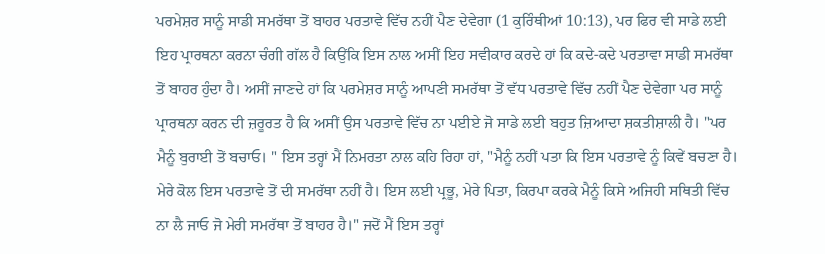ਪਰਮੇਸ਼ਰ ਸਾਨੂੰ ਸਾਡੀ ਸਮਰੱਥਾ ਤੋਂ ਬਾਹਰ ਪਰਤਾਵੇ ਵਿੱਚ ਨਹੀਂ ਪੈਣ ਦੇਵੇਗਾ (1 ਕੁਰਿੰਥੀਆਂ 10:13), ਪਰ ਫਿਰ ਵੀ ਸਾਡੇ ਲਈ ਇਹ ਪ੍ਰਾਰਥਨਾ ਕਰਨਾ ਚੰਗੀ ਗੱਲ ਹੈ ਕਿਉਂਕਿ ਇਸ ਨਾਲ ਅਸੀਂ ਇਹ ਸਵੀਕਾਰ ਕਰਦੇ ਹਾਂ ਕਿ ਕਦੇ-ਕਦੇ ਪਰਤਾਵਾ ਸਾਡੀ ਸਮਰੱਥਾ ਤੋਂ ਬਾਹਰ ਹੁੰਦਾ ਹੈ। ਅਸੀਂ ਜਾਣਦੇ ਹਾਂ ਕਿ ਪਰਮੇਸ਼ਰ ਸਾਨੂੰ ਆਪਣੀ ਸਮਰੱਥਾ ਤੋਂ ਵੱਧ ਪਰਤਾਵੇ ਵਿੱਚ ਨਹੀਂ ਪੈਣ ਦੇਵੇਗਾ ਪਰ ਸਾਨੂੰ ਪ੍ਰਾਰਥਨਾ ਕਰਨ ਦੀ ਜ਼ਰੂਰਤ ਹੈ ਕਿ ਅਸੀਂ ਉਸ ਪਰਤਾਵੇ ਵਿੱਚ ਨਾ ਪਈਏ ਜੋ ਸਾਡੇ ਲਈ ਬਹੁਤ ਜ਼ਿਆਦਾ ਸ਼ਕਤੀਸ਼ਾਲੀ ਹੈ। "ਪਰ ਮੈਨੂੰ ਬੁਰਾਈ ਤੋਂ ਬਚਾਓ। " ਇਸ ਤਰ੍ਹਾਂ ਮੈਂ ਨਿਮਰਤਾ ਨਾਲ ਕਹਿ ਰਿਹਾ ਹਾਂ, "ਮੈਨੂੰ ਨਹੀਂ ਪਤਾ ਕਿ ਇਸ ਪਰਤਾਵੇ ਨੂੰ ਕਿਵੇਂ ਬਚਣਾ ਹੈ। ਮੇਰੇ ਕੋਲ ਇਸ ਪਰਤਾਵੇ ਤੋਂ ਦੀ ਸਮਰੱਥਾ ਨਹੀਂ ਹੈ। ਇਸ ਲਈ ਪ੍ਰਭੂ, ਮੇਰੇ ਪਿਤਾ, ਕਿਰਪਾ ਕਰਕੇ ਮੈਨੂੰ ਕਿਸੇ ਅਜਿਹੀ ਸਥਿਤੀ ਵਿੱਚ ਨਾ ਲੈ ਜਾਓ ਜੋ ਮੇਰੀ ਸਮਰੱਥਾ ਤੋਂ ਬਾਹਰ ਹੈ।" ਜਦੋਂ ਮੈਂ ਇਸ ਤਰ੍ਹਾਂ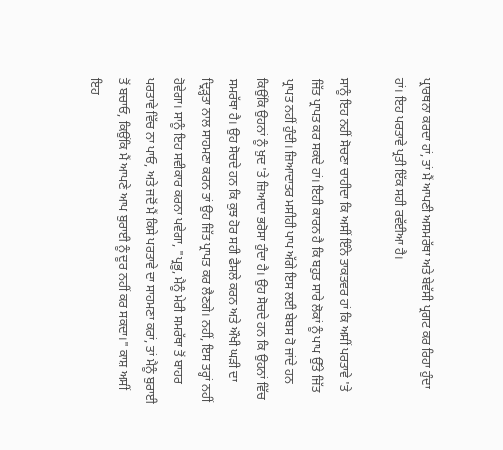ਪ੍ਰਾਰਥਨਾ ਕਰਦਾ ਹਾਂ, ਤਾਂ ਮੈਂ ਆਪਣੀ ਅਸਮਰੱਥਾ ਅਤੇ ਬੇਵੱਸੀ ਪ੍ਰਗਟ ਕਰ ਰਿਹਾ ਹੁੰਦਾ ਹਾਂ। ਇਹ ਪਰਤਾਵੇ ਪ੍ਰਤੀ ਇੱਕ ਸਹੀ ਰਵੱਈਆ ਹੈ।

ਸਾਨੂੰ ਇਹ ਨਹੀਂ ਸੋਚਣਾ ਚਾਹੀਦਾ ਕਿ ਅਸੀਂ ਇੰਨੇ ਤਾਕਤਵਰ ਹਾਂ ਕਿ ਅਸੀਂ ਪਰਤਾਵੇ 'ਤੇ ਜਿੱਤ ਪ੍ਰਾਪਤ ਕਰ ਸਕਦੇ ਹਾਂ। ਇਹੀ ਕਾਰਨ ਹੈ ਕਿ ਬਹੁਤ ਸਾਰੇ ਲੋਕਾਂ ਨੂੰ ਪਾਪ ਉੱਤੇ ਜਿੱਤ ਪ੍ਰਾਪਤ ਨਹੀਂ ਹੁੰਦੀ। ਜ਼ਿਆਦਾਤਰ ਮਸੀਹੀ ਪਾਪ ਅੱਗੇ ਇਸ ਲਈ ਬੇਬਸ ਹੋ ਜਾਂਦੇ ਹਨ ਕਿਉਂਕਿ ਉਹਨਾਂ ਨੂੰ ਖ਼ੁਦ 'ਤੇ ਜ਼ਿਆਦਾ ਭਰੋਸਾ ਹੁੰਦਾ ਹੈ। ਉਹ ਸੋਚਦੇ ਹਨ ਕਿ ਉਹਨਾਂ ਵਿੱਚ ਸਮਰੱਥਾ ਹੈ। ਉਹ ਸੋਚਦੇ ਹਨ ਕਿ ਕੁਝ ਹੋਰ ਸਹੀ ਫੈਸਲੇ ਕਰਨ ਅਤੇ ਔਖੀ ਘੜੀ ਦਾ ਦ੍ਰਿੜ੍ਹਤਾ ਨਾਲ ਸਾਹਮਣਾ ਕਰਨ ਤਾਂ ਉਹ ਜਿੱਤ ਪ੍ਰਾਪਤ ਕਰ ਲੈਣਗੇ। ਨਹੀਂ, ਇਸ ਤਰ੍ਹਾਂ ਨਹੀਂ ਹੋਵੇਗਾ। ਸਾਨੂੰ ਇਹ ਸਵੀਕਾਰ ਕਰਨਾ ਪਵੇਗਾ, "ਪ੍ਰਭੂ, ਮੈਨੂੰ ਮੇਰੀ ਸਮਰੱਥਾ ਤੋਂ ਬਾਹਰ ਪਰਤਾਵੇ ਵਿੱਚ ਨਾ ਪਾਓ, ਅਤੇ ਜਦੋਂ ਮੈਂ ਕਿਸੇ ਪਰਤਾਵੇ ਦਾ ਸਾਹਮਣਾ ਕਰਾਂ, ਤਾਂ ਮੈਨੂੰ ਬੁਰਾਈ ਤੋਂ ਬਚਾਓ, ਕਿਉਂਕਿ ਮੈਂ ਆਪਣੇ ਆਪ ਬੁਰਾਈ ਨੂੰ ਦੂਰ ਨਹੀਂ ਕਰ ਸਕਦਾ।" ਕਾਸ਼ ਅਸੀਂ ਇਹ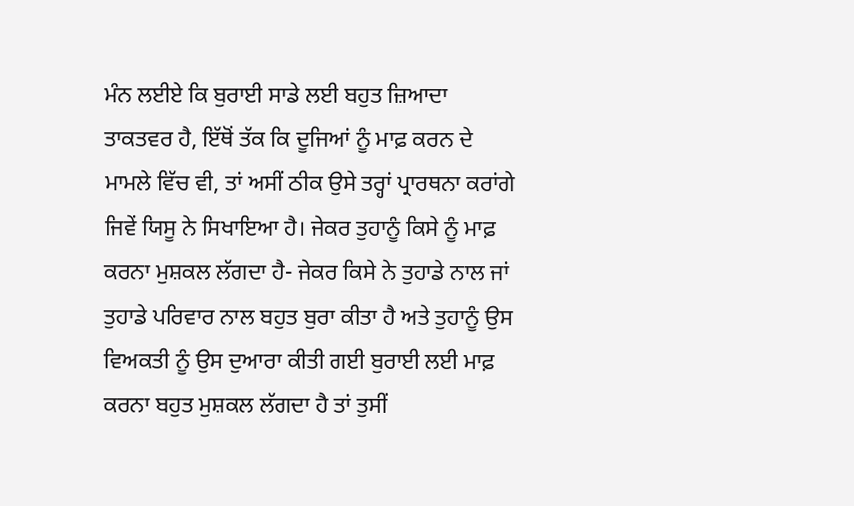ਮੰਨ ਲਈਏ ਕਿ ਬੁਰਾਈ ਸਾਡੇ ਲਈ ਬਹੁਤ ਜ਼ਿਆਦਾ ਤਾਕਤਵਰ ਹੈ, ਇੱਥੋਂ ਤੱਕ ਕਿ ਦੂਜਿਆਂ ਨੂੰ ਮਾਫ਼ ਕਰਨ ਦੇ ਮਾਮਲੇ ਵਿੱਚ ਵੀ, ਤਾਂ ਅਸੀਂ ਠੀਕ ਉਸੇ ਤਰ੍ਹਾਂ ਪ੍ਰਾਰਥਨਾ ਕਰਾਂਗੇ ਜਿਵੇਂ ਯਿਸੂ ਨੇ ਸਿਖਾਇਆ ਹੈ। ਜੇਕਰ ਤੁਹਾਨੂੰ ਕਿਸੇ ਨੂੰ ਮਾਫ਼ ਕਰਨਾ ਮੁਸ਼ਕਲ ਲੱਗਦਾ ਹੈ- ਜੇਕਰ ਕਿਸੇ ਨੇ ਤੁਹਾਡੇ ਨਾਲ ਜਾਂ ਤੁਹਾਡੇ ਪਰਿਵਾਰ ਨਾਲ ਬਹੁਤ ਬੁਰਾ ਕੀਤਾ ਹੈ ਅਤੇ ਤੁਹਾਨੂੰ ਉਸ ਵਿਅਕਤੀ ਨੂੰ ਉਸ ਦੁਆਰਾ ਕੀਤੀ ਗਈ ਬੁਰਾਈ ਲਈ ਮਾਫ਼ ਕਰਨਾ ਬਹੁਤ ਮੁਸ਼ਕਲ ਲੱਗਦਾ ਹੈ ਤਾਂ ਤੁਸੀਂ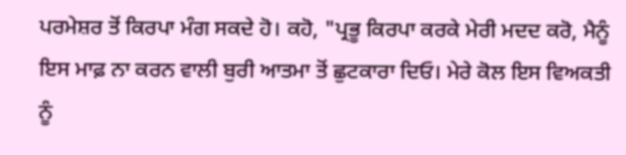ਪਰਮੇਸ਼ਰ ਤੋਂ ਕਿਰਪਾ ਮੰਗ ਸਕਦੇ ਹੋ। ਕਹੋ, "ਪ੍ਰਭੂ ਕਿਰਪਾ ਕਰਕੇ ਮੇਰੀ ਮਦਦ ਕਰੋ, ਮੈਨੂੰ ਇਸ ਮਾਫ਼ ਨਾ ਕਰਨ ਵਾਲੀ ਬੁਰੀ ਆਤਮਾ ਤੋਂ ਛੁਟਕਾਰਾ ਦਿਓ। ਮੇਰੇ ਕੋਲ ਇਸ ਵਿਅਕਤੀ ਨੂੰ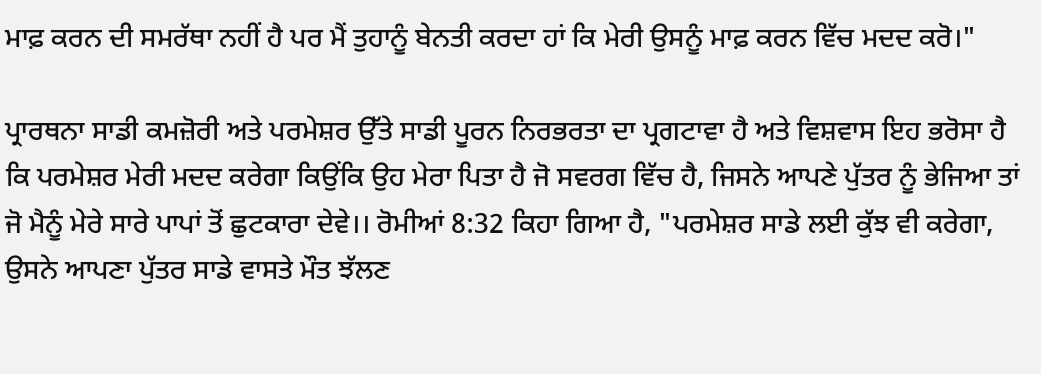ਮਾਫ਼ ਕਰਨ ਦੀ ਸਮਰੱਥਾ ਨਹੀਂ ਹੈ ਪਰ ਮੈਂ ਤੁਹਾਨੂੰ ਬੇਨਤੀ ਕਰਦਾ ਹਾਂ ਕਿ ਮੇਰੀ ਉਸਨੂੰ ਮਾਫ਼ ਕਰਨ ਵਿੱਚ ਮਦਦ ਕਰੋ।"

ਪ੍ਰਾਰਥਨਾ ਸਾਡੀ ਕਮਜ਼ੋਰੀ ਅਤੇ ਪਰਮੇਸ਼ਰ ਉੱਤੇ ਸਾਡੀ ਪੂਰਨ ਨਿਰਭਰਤਾ ਦਾ ਪ੍ਰਗਟਾਵਾ ਹੈ ਅਤੇ ਵਿਸ਼ਵਾਸ ਇਹ ਭਰੋਸਾ ਹੈ ਕਿ ਪਰਮੇਸ਼ਰ ਮੇਰੀ ਮਦਦ ਕਰੇਗਾ ਕਿਉਂਕਿ ਉਹ ਮੇਰਾ ਪਿਤਾ ਹੈ ਜੋ ਸਵਰਗ ਵਿੱਚ ਹੈ, ਜਿਸਨੇ ਆਪਣੇ ਪੁੱਤਰ ਨੂੰ ਭੇਜਿਆ ਤਾਂ ਜੋ ਮੈਨੂੰ ਮੇਰੇ ਸਾਰੇ ਪਾਪਾਂ ਤੋਂ ਛੁਟਕਾਰਾ ਦੇਵੇ।। ਰੋਮੀਆਂ 8:32 ਕਿਹਾ ਗਿਆ ਹੈ, "ਪਰਮੇਸ਼ਰ ਸਾਡੇ ਲਈ ਕੁੱਝ ਵੀ ਕਰੇਗਾ, ਉਸਨੇ ਆਪਣਾ ਪੁੱਤਰ ਸਾਡੇ ਵਾਸਤੇ ਮੌਤ ਝੱਲਣ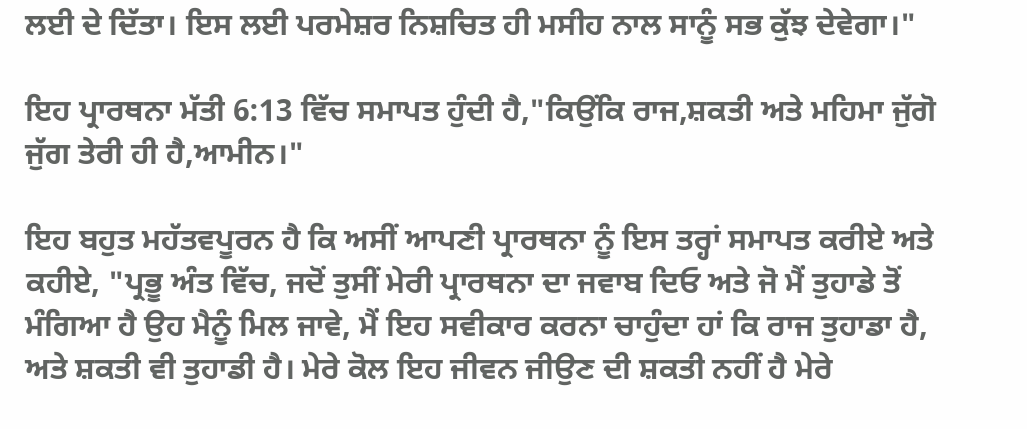ਲਈ ਦੇ ਦਿੱਤਾ। ਇਸ ਲਈ ਪਰਮੇਸ਼ਰ ਨਿਸ਼ਚਿਤ ਹੀ ਮਸੀਹ ਨਾਲ ਸਾਨੂੰ ਸਭ ਕੁੱਝ ਦੇਵੇਗਾ।"

ਇਹ ਪ੍ਰਾਰਥਨਾ ਮੱਤੀ 6:13 ਵਿੱਚ ਸਮਾਪਤ ਹੁੰਦੀ ਹੈ,"ਕਿਉਂਕਿ ਰਾਜ,ਸ਼ਕਤੀ ਅਤੇ ਮਹਿਮਾ ਜੁੱਗੋ ਜੁੱਗ ਤੇਰੀ ਹੀ ਹੈ,ਆਮੀਨ।"

ਇਹ ਬਹੁਤ ਮਹੱਤਵਪੂਰਨ ਹੈ ਕਿ ਅਸੀਂ ਆਪਣੀ ਪ੍ਰਾਰਥਨਾ ਨੂੰ ਇਸ ਤਰ੍ਹਾਂ ਸਮਾਪਤ ਕਰੀਏ ਅਤੇ ਕਹੀਏ, "ਪ੍ਰਭੂ ਅੰਤ ਵਿੱਚ, ਜਦੋਂ ਤੁਸੀਂ ਮੇਰੀ ਪ੍ਰਾਰਥਨਾ ਦਾ ਜਵਾਬ ਦਿਓ ਅਤੇ ਜੋ ਮੈਂ ਤੁਹਾਡੇ ਤੋਂ ਮੰਗਿਆ ਹੈ ਉਹ ਮੈਨੂੰ ਮਿਲ ਜਾਵੇ, ਮੈਂ ਇਹ ਸਵੀਕਾਰ ਕਰਨਾ ਚਾਹੁੰਦਾ ਹਾਂ ਕਿ ਰਾਜ ਤੁਹਾਡਾ ਹੈ, ਅਤੇ ਸ਼ਕਤੀ ਵੀ ਤੁਹਾਡੀ ਹੈ। ਮੇਰੇ ਕੋਲ ਇਹ ਜੀਵਨ ਜੀਉਣ ਦੀ ਸ਼ਕਤੀ ਨਹੀਂ ਹੈ ਮੇਰੇ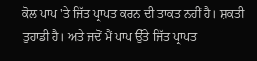ਕੋਲ ਪਾਪ 'ਤੇ ਜਿੱਤ ਪ੍ਰਾਪਤ ਕਰਨ ਦੀ ਤਾਕਤ ਨਹੀਂ ਹੈ। ਸ਼ਕਤੀ ਤੁਹਾਡੀ ਹੈ। ਅਤੇ ਜਦੋਂ ਮੈਂ ਪਾਪ ਉੱਤੇ ਜਿੱਤ ਪ੍ਰਾਪਤ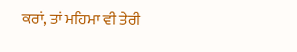ਕਰਾਂ, ਤਾਂ ਮਹਿਮਾ ਵੀ ਤੇਰੀ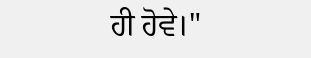ਹੀ ਹੋਵੇ।"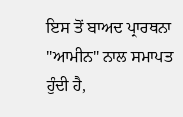ਇਸ ਤੋਂ ਬਾਅਦ ਪ੍ਰਾਰਥਨਾ "ਆਮੀਨ" ਨਾਲ ਸਮਾਪਤ ਹੁੰਦੀ ਹੈ,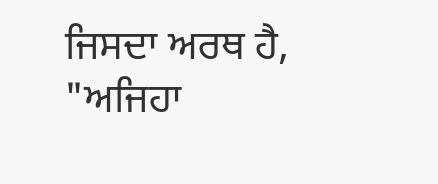ਜਿਸਦਾ ਅਰਥ ਹੈ, "ਅਜਿਹਾ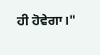ਹੀ ਹੋਵੇਗਾ।"